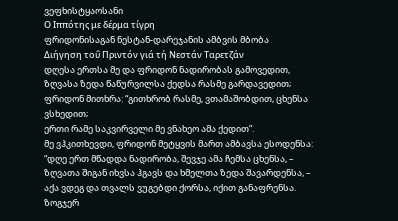ვეფხისტყაოსანი
Ο Ιππότης με δέρμα τίγρη
ფრიდონისაგან ნესტან-დარეჯანის ამბვის მბობა
Διήγηση τοΰ Πριντόν γιά τή Νεστάν Ταρετζάν
დღესა ერთსა მე და ფრიდონ ნადირობას გამოვედით,
ზღვასა ზედა წაწურვილსა ქედსა რასმე გარდავედით;
ფრიდონ მითხრა: “გითხრობ რასმე, ვთამაშობდით, ცხენსა ვსხედით;
ერთი რამე საკვირველი მე ვნახეო ამა ქედით”.
მე ვჰკითხევდი, ფრიდონ მეტყვის მართ ამბავსა ესოდენსა:
“დღე ერთ მწადდა ნადირობა, შევჯე ამა ჩემსა ცხენსა, –
ზღვათა შიგან იხვსა ჰგავს და ხმელთა ზედა შავარდენსა, –
აქა ვდეგ და თვალს ვუგებდი ქორსა, იქით განაფრენსა.
ზოგჯერ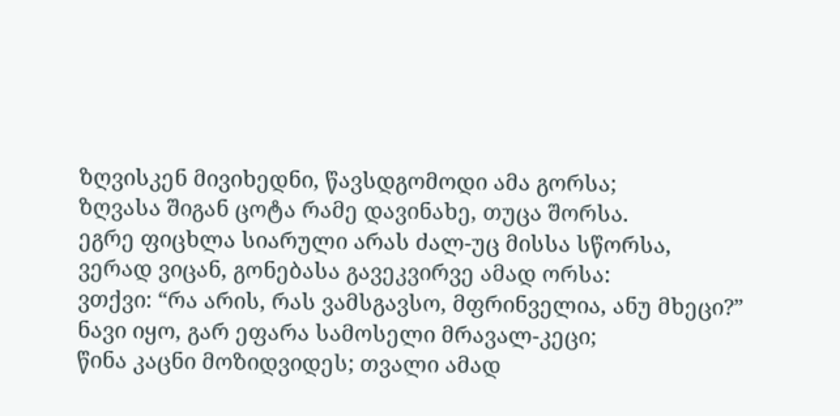ზღვისკენ მივიხედნი, წავსდგომოდი ამა გორსა;
ზღვასა შიგან ცოტა რამე დავინახე, თუცა შორსა.
ეგრე ფიცხლა სიარული არას ძალ-უც მისსა სწორსა,
ვერად ვიცან, გონებასა გავეკვირვე ამად ორსა:
ვთქვი: “რა არის, რას ვამსგავსო, მფრინველია, ანუ მხეცი?”
ნავი იყო, გარ ეფარა სამოსელი მრავალ-კეცი;
წინა კაცნი მოზიდვიდეს; თვალი ამად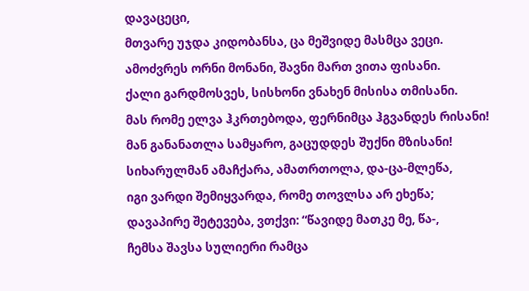დავაცეცი,
მთვარე უჯდა კიდობანსა, ცა მეშვიდე მასმცა ვეცი.
ამოძვრეს ორნი მონანი, შავნი მართ ვითა ფისანი.
ქალი გარდმოსვეს, სისხონი ვნახენ მისისა თმისანი.
მას რომე ელვა ჰკრთებოდა, ფერნიმცა ჰგვანდეს რისანი!
მან განანათლა სამყარო, გაცუდდეს შუქნი მზისანი!
სიხარულმან ამაჩქარა, ამათრთოლა, და-ცა-მლეწა,
იგი ვარდი შემიყვარდა, რომე თოვლსა არ ეხეწა;
დავაპირე შეტევება, ვთქვი: “წავიდე მათკე მე, წა-,
ჩემსა შავსა სულიერი რამცა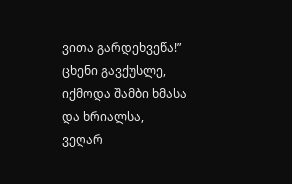ვითა გარდეხვეწა!”
ცხენი გავქუსლე, იქმოდა შამბი ხმასა და ხრიალსა,
ვეღარ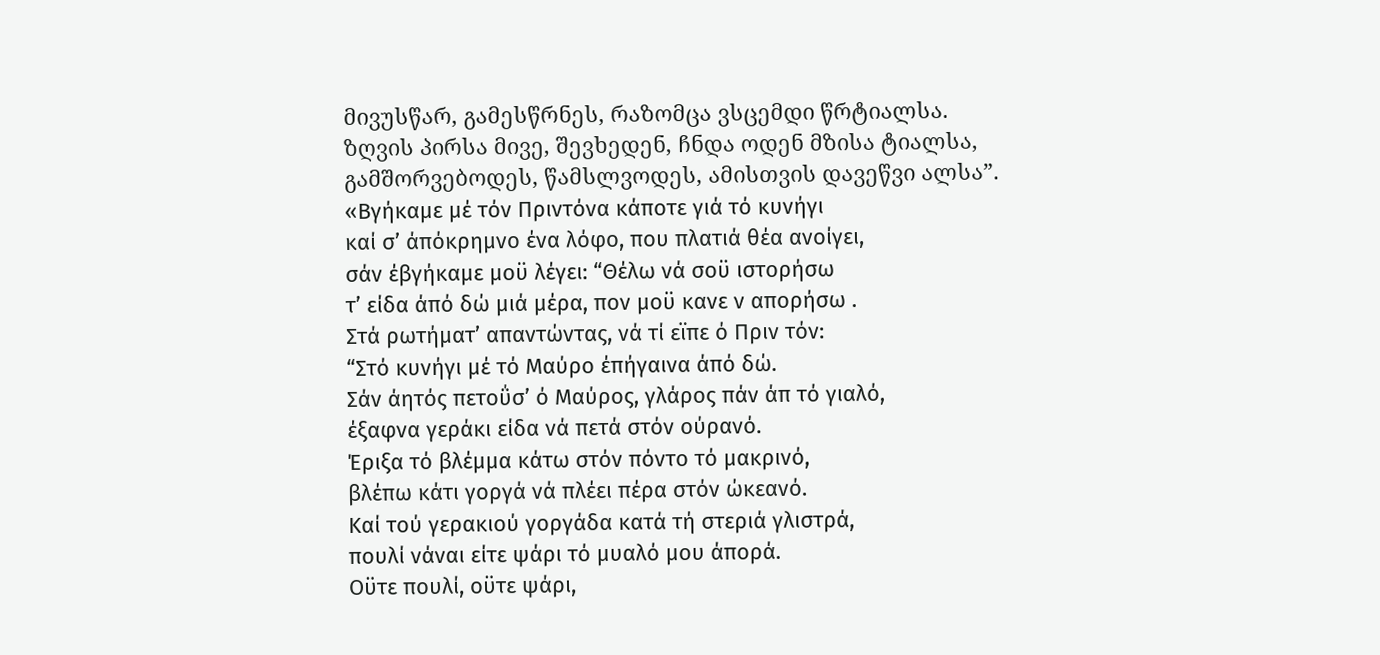მივუსწარ, გამესწრნეს, რაზომცა ვსცემდი წრტიალსა.
ზღვის პირსა მივე, შევხედენ, ჩნდა ოდენ მზისა ტიალსა,
გამშორვებოდეს, წამსლვოდეს, ამისთვის დავეწვი ალსა”.
«Βγήκαμε μέ τόν Πριντόνα κάποτε γιά τό κυνήγι
καί σ’ άπόκρημνο ένα λόφο, που πλατιά θέα ανοίγει,
σάν έβγήκαμε μοϋ λέγει: “Θέλω νά σοϋ ιστορήσω
τ’ είδα άπό δώ μιά μέρα, πον μοϋ κανε ν απορήσω .
Στά ρωτήματ’ απαντώντας, νά τί εϊπε ό Πριν τόν:
“Στό κυνήγι μέ τό Μαύρο έπήγαινα άπό δώ.
Σάν άητός πετοΰσ’ ό Μαύρος, γλάρος πάν άπ τό γιαλό,
έξαφνα γεράκι είδα νά πετά στόν ούρανό.
Έριξα τό βλέμμα κάτω στόν πόντο τό μακρινό,
βλέπω κάτι γοργά νά πλέει πέρα στόν ώκεανό.
Καί τού γερακιού γοργάδα κατά τή στεριά γλιστρά,
πουλί νάναι είτε ψάρι τό μυαλό μου άπορά.
Οϋτε πουλί, οϋτε ψάρι,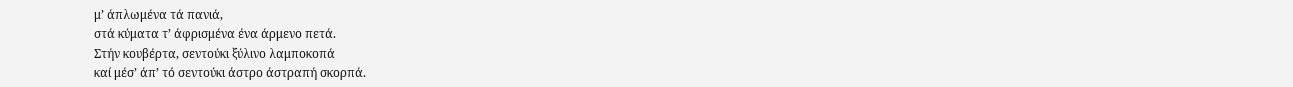μ’ άπλωμένα τά πανιά,
στά κύματα τ’ άφρισμένα ένα άρμενο πετά.
Στήν κουβέρτα, σεντούκι ξύλινο λαμποκοπά
καί μέσ’ άπ’ τό σεντούκι άστρο άστραπή σκορπά.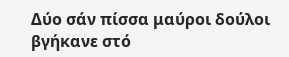Δύο σάν πίσσα μαύροι δούλοι βγήκανε στό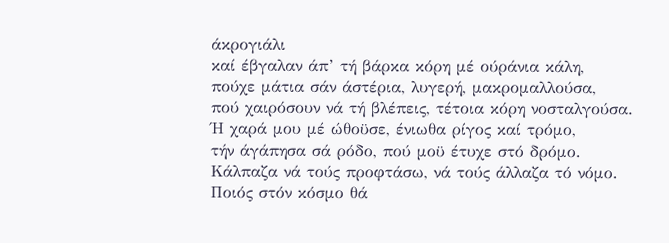άκρογιάλι
καί έβγαλαν άπ’ τή βάρκα κόρη μέ ούράνια κάλη,
πούχε μάτια σάν άστέρια, λυγερή, μακρομαλλούσα,
πού χαιρόσουν νά τή βλέπεις, τέτοια κόρη νοσταλγούσα.
Ή χαρά μου μέ ώθοϋσε, ένιωθα ρίγος καί τρόμο,
τήν άγάπησα σά ρόδο, πού μοϋ έτυχε στό δρόμο.
Κάλπαζα νά τούς προφτάσω, νά τούς άλλαζα τό νόμο.
Ποιός στόν κόσμο θά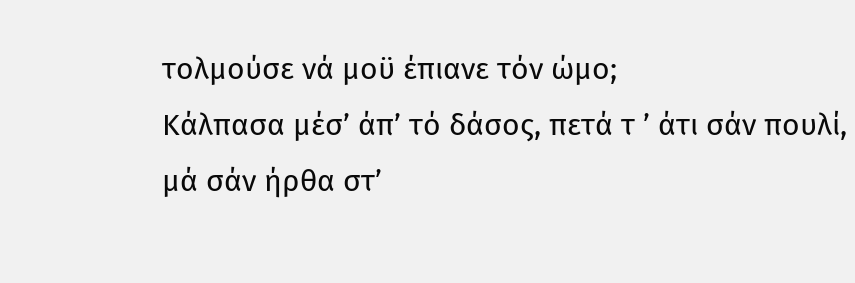τολμούσε νά μοϋ έπιανε τόν ώμο;
Κάλπασα μέσ’ άπ’ τό δάσος, πετά τ ’ άτι σάν πουλί,
μά σάν ήρθα στ’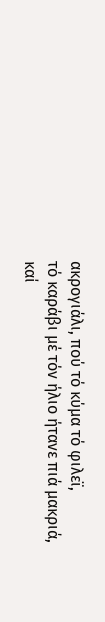ακρογιάλι, πού τό κύμα τό φιλεϊ,
τό καράβι μέ τόν ήλιο ήτανε πιά μακριά,
καί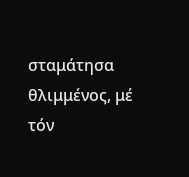σταμάτησα θλιμμένος, μέ τόν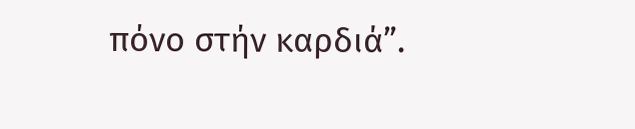πόνο στήν καρδιά”.